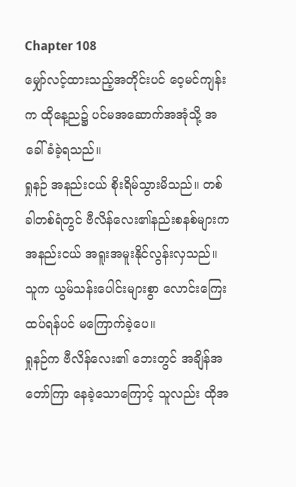Chapter 108
မျှော်လင့်ထားသည့်အတိုင်းပင် ဝေ့မင်ကျန်းက ထိုနေ့ည၌ ပင်မအဆောက်အအုံသို့ အခေါ်ခံခဲ့ရသည်။
ရှုနဉ် အနည်းငယ် စိုးရိမ်သွားမိသည်။ တစ်ခါတစ်ရံတွင် ဗီလိန်လေး၏နည်းစနစ်များက အနည်းငယ် အရူးအမူးနိုင်လွန်းလှသည်။ သူက ယွမ်သန်းပေါင်းများစွာ လောင်းကြေးထပ်ရန်ပင် မကြောက်ခဲ့ပေ။
ရှုနဉ်က ဗီလိန်လေး၏ ဘေးတွင် အချိန်အတော်ကြာ နေခဲ့သောကြောင့် သူလည်း ထိုအ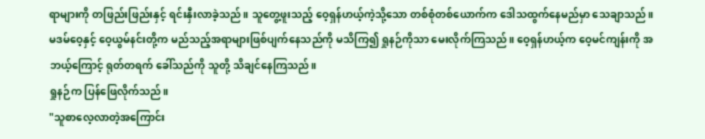ရာများကို တဖြည်းဖြည်းနှင့် ရင်းနှီးလာခဲ့သည်။ သူတွေ့ဖူးသည့် ဝေ့ရှန်ဟယ့်ကဲ့သို့သော တစ်စုံတစ်ယောက်က ဒေါသထွက်နေမည်မှာ သေချာသည်။
မဒမ်ဝေ့နှင့် ဝေ့ယွမ်နင်းတို့က မည်သည့်အရာများဖြစ်ပျက်နေသည်ကို မသိကြ၍ ရှုနဉ်ကိုသာ မေးလိုက်ကြသည်။ ဝေ့ရှန်ဟယ့်က ဝေ့မင်ကျန်းကို အဘယ့်ကြောင့် ရုတ်တရက် ခေါ်သည်ကို သူတို့ သိချင်နေကြသည်။
ရှုနဉ်က ပြန်ဖြေလိုက်သည်။
"သူစာလေ့လာတဲ့အကြောင်း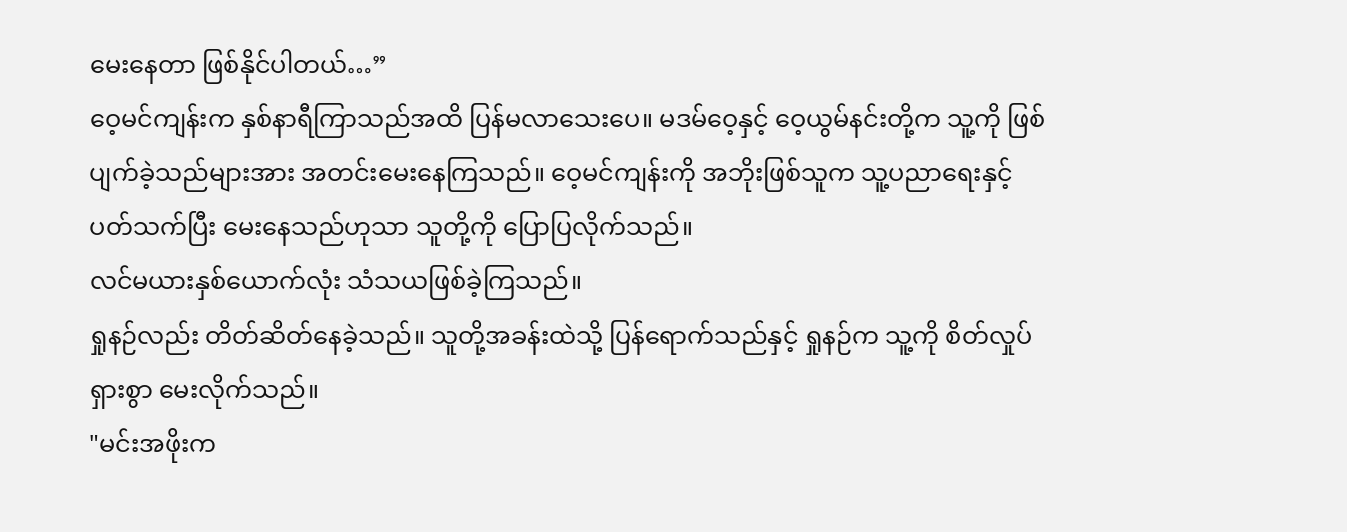မေးနေတာ ဖြစ်နိုင်ပါတယ်…”
ဝေ့မင်ကျန်းက နှစ်နာရီကြာသည်အထိ ပြန်မလာသေးပေ။ မဒမ်ဝေ့နှင့် ဝေ့ယွမ်နင်းတို့က သူ့ကို ဖြစ်ပျက်ခဲ့သည်များအား အတင်းမေးနေကြသည်။ ဝေ့မင်ကျန်းကို အဘိုးဖြစ်သူက သူ့ပညာရေးနှင့် ပတ်သက်ပြီး မေးနေသည်ဟုသာ သူတို့ကို ပြောပြလိုက်သည်။
လင်မယားနှစ်ယောက်လုံး သံသယဖြစ်ခဲ့ကြသည်။
ရှုနဉ်လည်း တိတ်ဆိတ်နေခဲ့သည်။ သူတို့အခန်းထဲသို့ ပြန်ရောက်သည်နှင့် ရှုနဉ်က သူ့ကို စိတ်လှုပ်ရှားစွာ မေးလိုက်သည်။
"မင်းအဖိုးက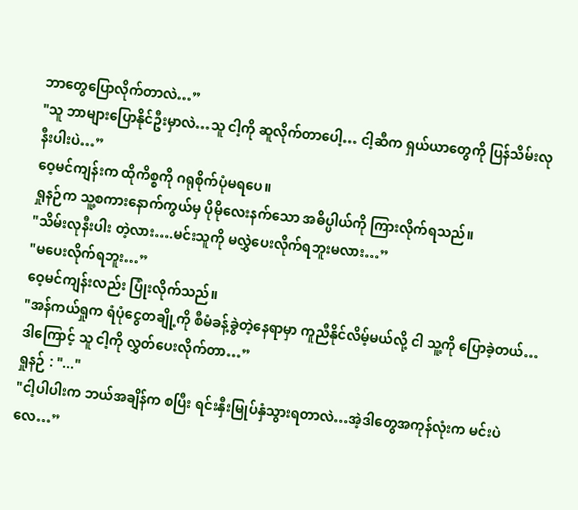ဘာတွေပြောလိုက်တာလဲ…”
"သူ ဘာများပြောနိုင်ဦးမှာလဲ…သူ ငါ့ကို ဆူလိုက်တာပေါ့… ငါ့ဆီက ရှယ်ယာတွေကို ပြန်သိမ်းလုနီးပါးပဲ…”
ဝေ့မင်ကျန်းက ထိုကိစ္စကို ဂရုစိုက်ပုံမရပေ။
ရှုနဉ်က သူ့စကားနောက်ကွယ်မှ ပိုမိုလေးနက်သော အဓိပ္ပါယ်ကို ကြားလိုက်ရသည်။
"သိမ်းလုနီးပါး တဲ့လား….မင်းသူကို မလွှဲပေးလိုက်ရဘူးမလား…”
"မပေးလိုက်ရဘူး…”
ဝေ့မင်ကျန်းလည်း ပြုံးလိုက်သည်။
"အန်ကယ်ရှုက ရံပုံငွေတချို့ကို စီမံခန့်ခွဲတဲ့နေရာမှာ ကူညီနိုင်လိမ့်မယ်လို့ ငါ သူ့ကို ပြောခဲ့တယ်…ဒါကြောင့် သူ ငါ့ကို လွှတ်ပေးလိုက်တာ…”
ရှုနဉ် : "..."
"ငါ့ပါပါးက ဘယ်အချိန်က စပြီး ရင်းနှီးမြုပ်နှံသွားရတာလဲ…အဲ့ဒါတွေအကုန်လုံးက မင်းပဲလေ…”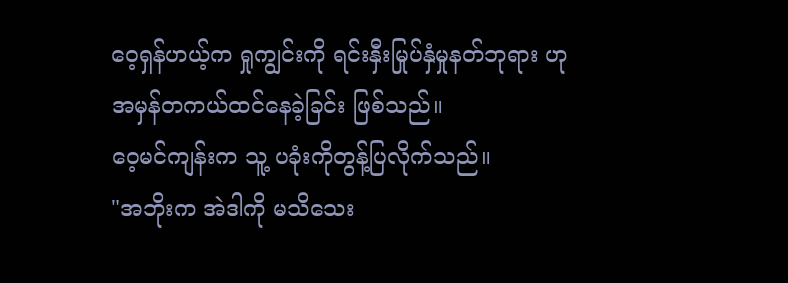ဝေ့ရှန်ဟယ့်က ရှုကျွင်းကို ရင်းနှီးမြုပ်နှံမှုနတ်ဘုရား ဟု အမှန်တကယ်ထင်နေခဲ့ခြင်း ဖြစ်သည်။
ဝေ့မင်ကျန်းက သူ့ ပခုံးကိုတွန့်ပြလိုက်သည်။
"အဘိုးက အဲဒါကို မသိသေး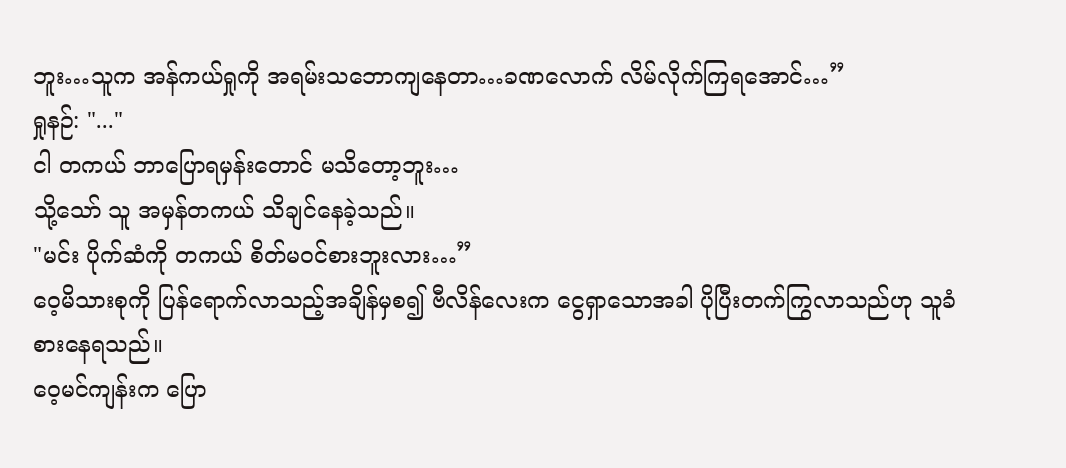ဘူး…သူက အန်ကယ်ရှုကို အရမ်းသဘောကျနေတာ…ခဏလောက် လိမ်လိုက်ကြရအောင်…”
ရှုနဉ်: "..."
ငါ တကယ် ဘာပြောရမှန်းတောင် မသိတော့ဘူး…
သို့သော် သူ အမှန်တကယ် သိချင်နေခဲ့သည်။
"မင်း ပိုက်ဆံကို တကယ် စိတ်မဝင်စားဘူးလား…”
ဝေ့မိသားစုကို ပြန်ရောက်လာသည့်အချိန်မှစ၍ ဗီလိန်လေးက ငွေရှာသောအခါ ပိုပြီးတက်ကြွလာသည်ဟု သူခံစားနေရသည်။
ဝေ့မင်ကျန်းက ပြော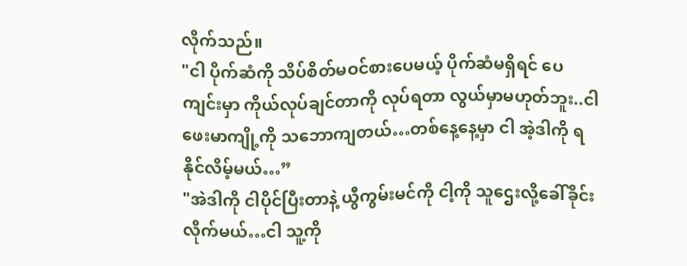လိုက်သည်။
"ငါ ပိုက်ဆံကို သိပ်စိတ်မဝင်စားပေမယ့် ပိုက်ဆံမရှိရင် ပေကျင်းမှာ ကိုယ်လုပ်ချင်တာကို လုပ်ရတာ လွယ်မှာမဟုတ်ဘူး..ငါ ဖေးမာကျို့ကို သဘောကျတယ်…တစ်နေ့နေ့မှာ ငါ အဲ့ဒါကို ရနိုင်လိမ့်မယ်…”
"အဲဒါကို ငါပိုင်ပြီးတာနဲ့ ယွီကွမ်းမင်ကို ငါ့ကို သူဌေးလို့ခေါ်ခိုင်းလိုက်မယ်…ငါ သူ့ကို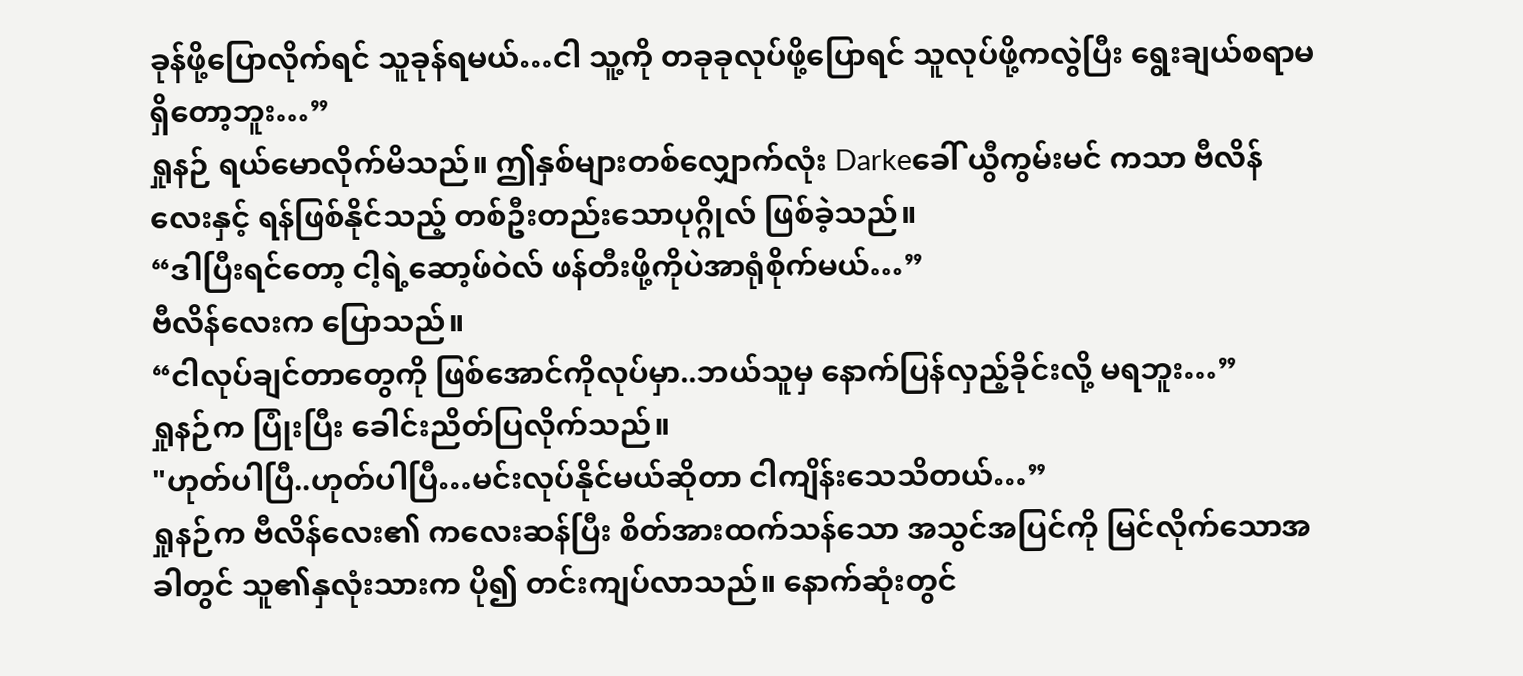ခုန်ဖို့ပြောလိုက်ရင် သူခုန်ရမယ်…ငါ သူ့ကို တခုခုလုပ်ဖို့ပြောရင် သူလုပ်ဖို့ကလွဲပြီး ရွေးချယ်စရာမရှိတော့ဘူး…”
ရှုနဉ် ရယ်မောလိုက်မိသည်။ ဤနှစ်များတစ်လျှောက်လုံး Darkeခေါ် ယွီကွမ်းမင် ကသာ ဗီလိန်လေးနှင့် ရန်ဖြစ်နိုင်သည့် တစ်ဦးတည်းသောပုဂ္ဂိုလ် ဖြစ်ခဲ့သည်။
“ဒါပြီးရင်တော့ ငါ့ရဲ့ဆော့ဖ်ဝဲလ် ဖန်တီးဖို့ကိုပဲအာရုံစိုက်မယ်…”
ဗီလိန်လေးက ပြောသည်။
“ငါလုပ်ချင်တာတွေကို ဖြစ်အောင်ကိုလုပ်မှာ..ဘယ်သူမှ နောက်ပြန်လှည့်ခိုင်းလို့ မရဘူး…”
ရှုနဉ်က ပြုံးပြီး ခေါင်းညိတ်ပြလိုက်သည်။
"ဟုတ်ပါပြီ..ဟုတ်ပါပြီ…မင်းလုပ်နိုင်မယ်ဆိုတာ ငါကျိန်းသေသိတယ်…”
ရှုနဉ်က ဗီလိန်လေး၏ ကလေးဆန်ပြီး စိတ်အားထက်သန်သော အသွင်အပြင်ကို မြင်လိုက်သောအခါတွင် သူ၏နှလုံးသားက ပို၍ တင်းကျပ်လာသည်။ နောက်ဆုံးတွင်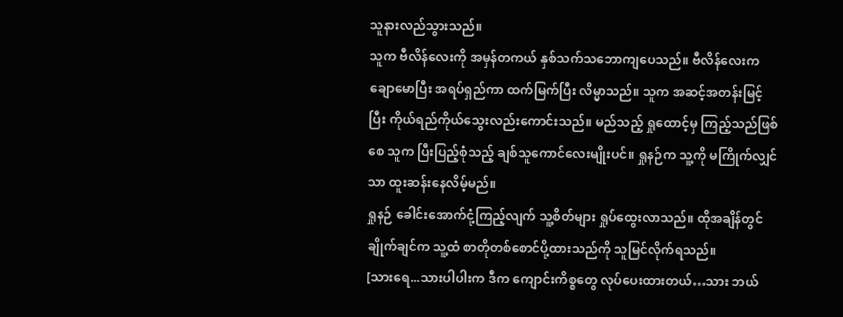သူနားလည်သွားသည်။
သူက ဗီလိန်လေးကို အမှန်တကယ် နှစ်သက်သဘောကျပေသည်။ ဗီလိန်လေးက ချောမောပြီး အရပ်ရှည်ကာ ထက်မြက်ပြီး လိမ္မာသည်။ သူက အဆင့်အတန်းမြင့်ပြီး ကိုယ်ရည်ကိုယ်သွေးလည်းကောင်းသည်။ မည်သည့် ရှုထောင့်မှ ကြည့်သည်ဖြစ်စေ သူက ပြီးပြည့်စုံသည့် ချစ်သူကောင်လေးမျိုးပင်။ ရှုနဉ်က သူ့ကို မကြိုက်လျှင် သာ ထူးဆန်းနေလိမ့်မည်။
ရှုနဉ် ခေါင်းအောက်ငုံ့ကြည့်လျက် သူ့စိတ်များ ရှုပ်ထွေးလာသည်။ ထိုအချိန်တွင် ချိုက်ချင်က သူ့ထံ စာတိုတစ်စောင်ပို့ထားသည်ကို သူမြင်လိုက်ရသည်။
[သားရေ...သားပါပါးက ဒီက ကျောင်းကိစ္စတွေ လုပ်ပေးထားတယ်…သား ဘယ်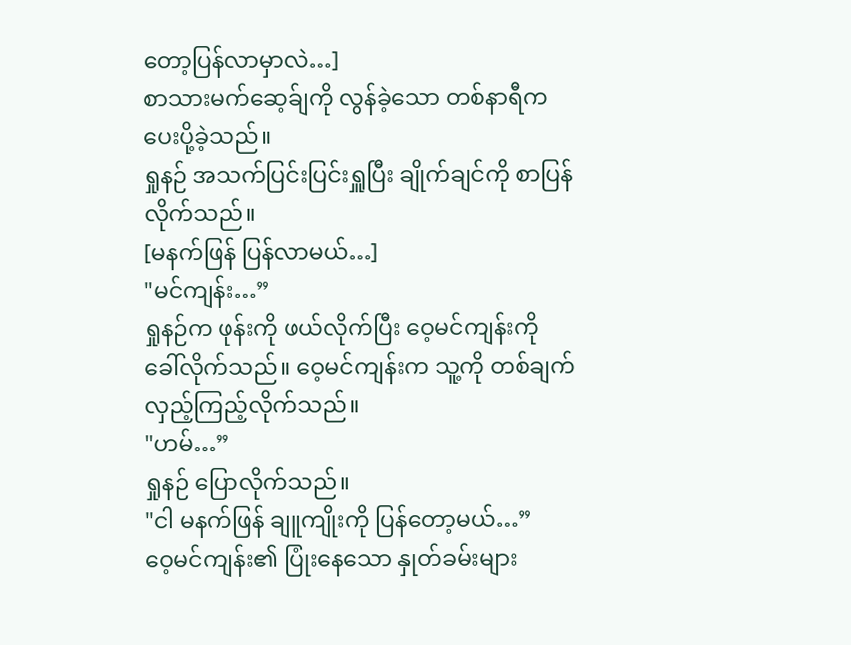တော့ပြန်လာမှာလဲ…]
စာသားမက်ဆေ့ခ်ျကို လွန်ခဲ့သော တစ်နာရီက ပေးပို့ခဲ့သည်။
ရှုနဉ် အသက်ပြင်းပြင်းရှူပြီး ချိုက်ချင်ကို စာပြန်လိုက်သည်။
[မနက်ဖြန် ပြန်လာမယ်…]
"မင်ကျန်း…”
ရှုနဉ်က ဖုန်းကို ဖယ်လိုက်ပြီး ဝေ့မင်ကျန်းကို ခေါ်လိုက်သည်။ ဝေ့မင်ကျန်းက သူ့ကို တစ်ချက်လှည့်ကြည့်လိုက်သည်။
"ဟမ်…”
ရှုနဉ် ပြောလိုက်သည်။
"ငါ မနက်ဖြန် ချူကျိုးကို ပြန်တော့မယ်…”
ဝေ့မင်ကျန်း၏ ပြုံးနေသော နှုတ်ခမ်းများ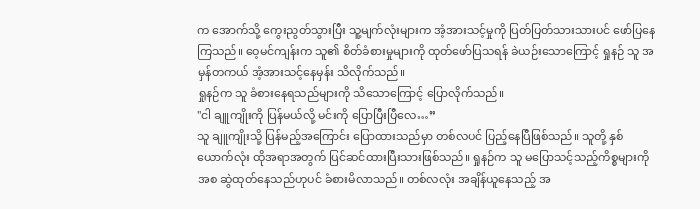က အောက်သို့ ကွေးညွတ်သွားပြီး သူ့မျက်လုံးများက အံ့အားသင့်မှုကို ပြတ်ပြတ်သားသားပင် ဖော်ပြနေကြသည်။ ဝေ့မင်ကျန်းက သူ၏ စိတ်ခံစားမှုများကို ထုတ်ဖော်ပြသရန် ခဲယဉ်းသောကြောင့် ရှုနဉ် သူ အမှန်တကယ် အံ့အားသင့်နေမှန်း သိလိုက်သည်။
ရှုနဉ်က သူ ခံစားနေရသည်များကို သိသောကြောင့် ပြောလိုက်သည်။
"ငါ ချူကျိုးကို ပြန်မယ်လို့ မင်းကို ပြောပြီးပြီလေ…”
သူ ချူကျိုးသို့ ပြန်မည့်အကြောင်း ပြောထားသည်မှာ တစ်လပင် ပြည့်နေပြီဖြစ်သည်။ သူတို့ နှစ်ယောက်လုံး ထိုအရာအတွက် ပြင်ဆင်ထားပြီးသားဖြစ်သည်။ ရှုနဉ်က သူ မပြောသင့်သည့်ကိစ္စများကို အစ ဆွဲထုတ်နေသည်ဟုပင် ခံစားမိလာသည်။ တစ်လလုံး အချိန်ယူနေသည့် အ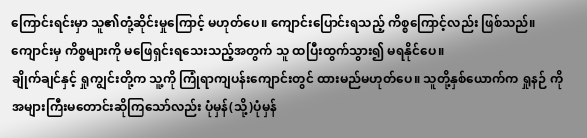ကြောင်းရင်းမှာ သူ၏တုံ့ဆိုင်းမှုကြောင့် မဟုတ်ပေ။ ကျောင်းပြောင်းရသည့် ကိစ္စကြောင့်လည်း ဖြစ်သည်။
ကျောင်းမှ ကိစ္စများကို မဖြေရှင်းရသေးသည့်အတွက် သူ ထပြီးထွက်သွား၍ မရနိုင်ပေ။
ချိုက်ချင်နှင့် ရှုကျွင်းတို့က သူ့ကို ကြုံရာကျပန်းကျောင်းတွင် ထားမည်မဟုတ်ပေ။ သူတို့နှစ်ယောက်က ရှုနဉ် ကို အများကြီးမတောင်းဆိုကြသော်လည်း ပုံမှန်(သို့)ပုံမှန်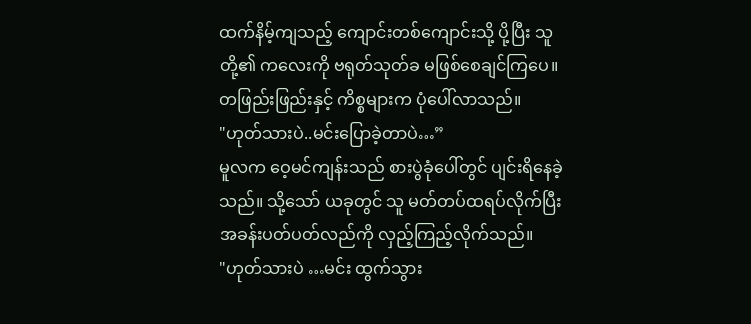ထက်နိမ့်ကျသည့် ကျောင်းတစ်ကျောင်းသို့ ပို့ပြီး သူတို့၏ ကလေးကို ဗရုတ်သုတ်ခ မဖြစ်စေချင်ကြပေ။
တဖြည်းဖြည်းနှင့် ကိစ္စများက ပုံပေါ်လာသည်။
"ဟုတ်သားပဲ..မင်းပြောခဲ့တာပဲ…”
မူလက ဝေ့မင်ကျန်းသည် စားပွဲခုံပေါ်တွင် ပျင်းရိနေခဲ့သည်။ သို့သော် ယခုတွင် သူ မတ်တပ်ထရပ်လိုက်ပြီး အခန်းပတ်ပတ်လည်ကို လှည့်ကြည့်လိုက်သည်။
"ဟုတ်သားပဲ …မင်း ထွက်သွား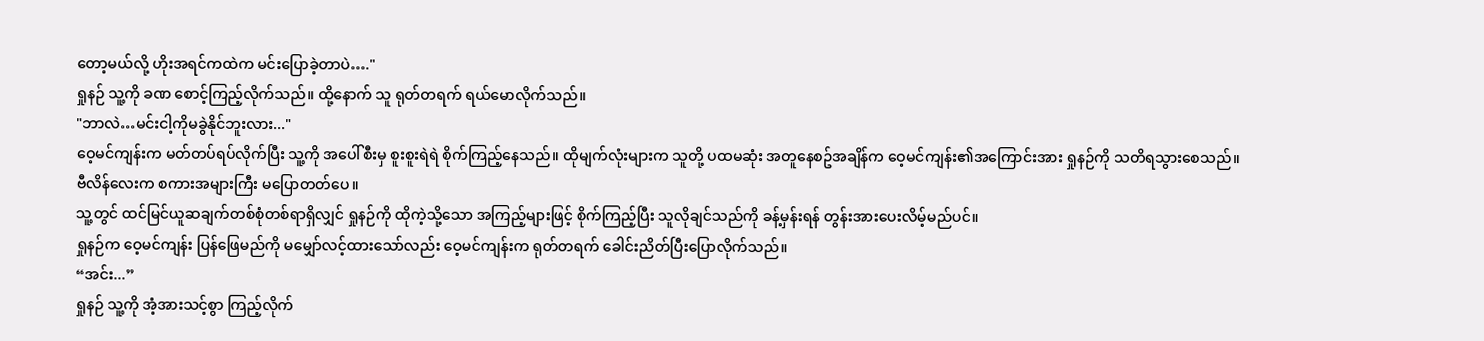တော့မယ်လို့ ဟိုးအရင်ကထဲက မင်းပြောခဲ့တာပဲ…."
ရှုနဉ် သူ့ကို ခဏ စောင့်ကြည့်လိုက်သည်။ ထို့နောက် သူ ရုတ်တရက် ရယ်မောလိုက်သည်။
"ဘာလဲ…မင်းငါ့ကိုမခွဲနိုင်ဘူးလား..."
ဝေ့မင်ကျန်းက မတ်တပ်ရပ်လိုက်ပြီး သူ့ကို အပေါ်စီးမှ စူးစူးရဲရဲ စိုက်ကြည့်နေသည်။ ထိုမျက်လုံးများက သူတို့ ပထမဆုံး အတူနေစဥ်အချိန်က ဝေ့မင်ကျန်း၏အကြောင်းအား ရှုနဉ်ကို သတိရသွားစေသည်။ ဗီလိန်လေးက စကားအများကြီး မပြောတတ်ပေ။
သူ့တွင် ထင်မြင်ယူဆချက်တစ်စုံတစ်ရာရှိလျှင် ရှုနဉ်ကို ထိုကဲ့သို့သော အကြည့်များဖြင့် စိုက်ကြည့်ပြီး သူလိုချင်သည်ကို ခန့်မှန်းရန် တွန်းအားပေးလိမ့်မည်ပင်။
ရှုနဉ်က ဝေ့မင်ကျန်း ပြန်ဖြေမည်ကို မမျှော်လင့်ထားသော်လည်း ဝေ့မင်ကျန်းက ရုတ်တရက် ခေါင်းညိတ်ပြီးပြောလိုက်သည်။
“အင်း...”
ရှုနဉ် သူ့ကို အံ့အားသင့်စွာ ကြည့်လိုက်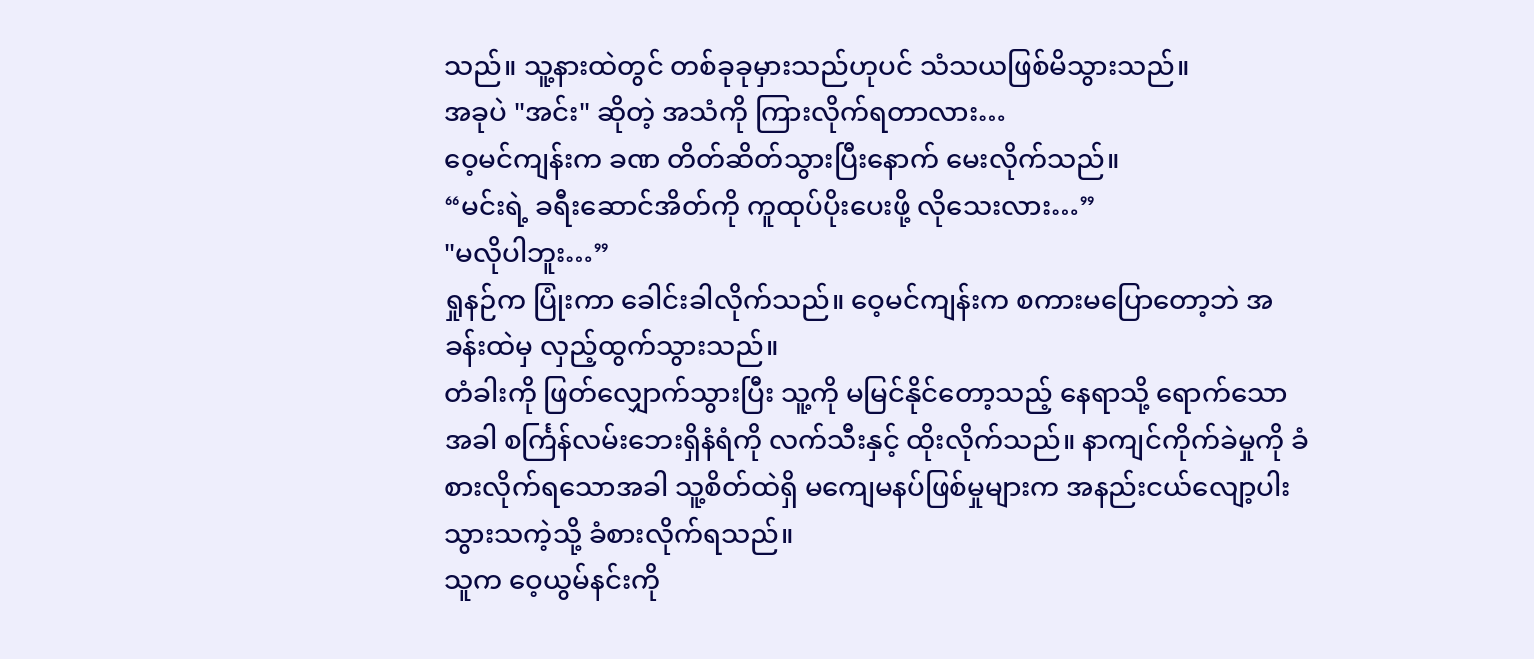သည်။ သူ့နားထဲတွင် တစ်ခုခုမှားသည်ဟုပင် သံသယဖြစ်မိသွားသည်။
အခုပဲ "အင်း" ဆိုတဲ့ အသံကို ကြားလိုက်ရတာလား…
ဝေ့မင်ကျန်းက ခဏ တိတ်ဆိတ်သွားပြီးနောက် မေးလိုက်သည်။
“မင်းရဲ့ ခရီးဆောင်အိတ်ကို ကူထုပ်ပိုးပေးဖို့ လိုသေးလား…”
"မလိုပါဘူး…”
ရှုနဉ်က ပြုံးကာ ခေါင်းခါလိုက်သည်။ ဝေ့မင်ကျန်းက စကားမပြောတော့ဘဲ အခန်းထဲမှ လှည့်ထွက်သွားသည်။
တံခါးကို ဖြတ်လျှောက်သွားပြီး သူ့ကို မမြင်နိုင်တော့သည့် နေရာသို့ ရောက်သောအခါ စင်္ကြန်လမ်းဘေးရှိနံရံကို လက်သီးနှင့် ထိုးလိုက်သည်။ နာကျင်ကိုက်ခဲမှုကို ခံစားလိုက်ရသောအခါ သူ့စိတ်ထဲရှိ မကျေမနပ်ဖြစ်မှုများက အနည်းငယ်လျော့ပါးသွားသကဲ့သို့ ခံစားလိုက်ရသည်။
သူက ဝေ့ယွမ်နင်းကို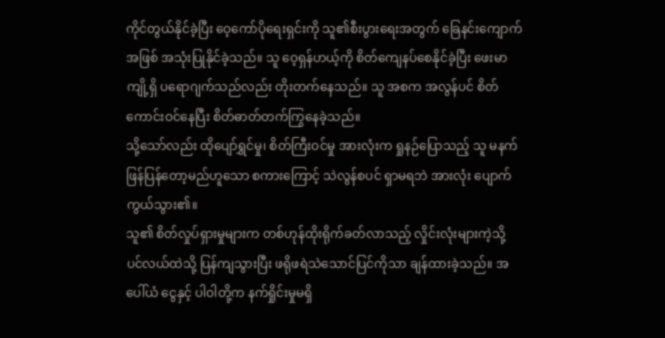ကိုင်တွယ်နိုင်ခဲ့ပြီး ဝေ့ကော်ပိုရေးရှင်းကို သူ၏စီးပွားရေးအတွက် ခြေနင်းကျောက်အဖြစ် အသုံးပြုနိုင်ခဲ့သည်။ သူ ဝေ့ရှန်ဟယ့်ကို စိတ်ကျေနပ်စေနိုင်ခဲ့ပြီး ဖေးမာကျို့ရှိ ပရောဂျက်သည်လည်း တိုးတက်နေသည်။ သူ အစက အလွန်ပင် စိတ်ကောင်းဝင်နေပြီး စိတ်ဓာတ်တက်ကြွနေခဲ့သည်။
သို့သော်လည်း ထိုပျော်ရွှင်မှု၊ စိတ်ကြီးဝင်မှု အားလုံးက ရှုနဉ်ပြောသည့် သူ မနက်ဖြန်ပြန်တော့မည်ဟူသော စကားကြောင့် သဲလွန်စပင် ရှာမရဘဲ အားလုံး ပျောက်ကွယ်သွား၏။
သူ၏ စိတ်လှုပ်ရှားမှုများက တစ်ဟုန်ထိုးရိုက်ခတ်လာသည့် လှိုင်းလုံးများကဲ့သို့ ပင်လယ်ထဲသို့ ပြန်ကျသွားပြီး ဖရိုဖရဲသဲသောင်ပြင်ကိုသာ ချန်ထားခဲ့သည်။ အပေါ်ယံ ငွေနှင့် ပါဝါတို့က နက်ရှိုင်းမှုမရှိ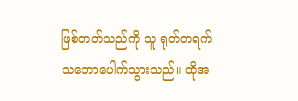ဖြစ်တတ်သည်ကို သူ ရုတ်တရက် သဘောပေါက်သွားသည်။ ထိုအ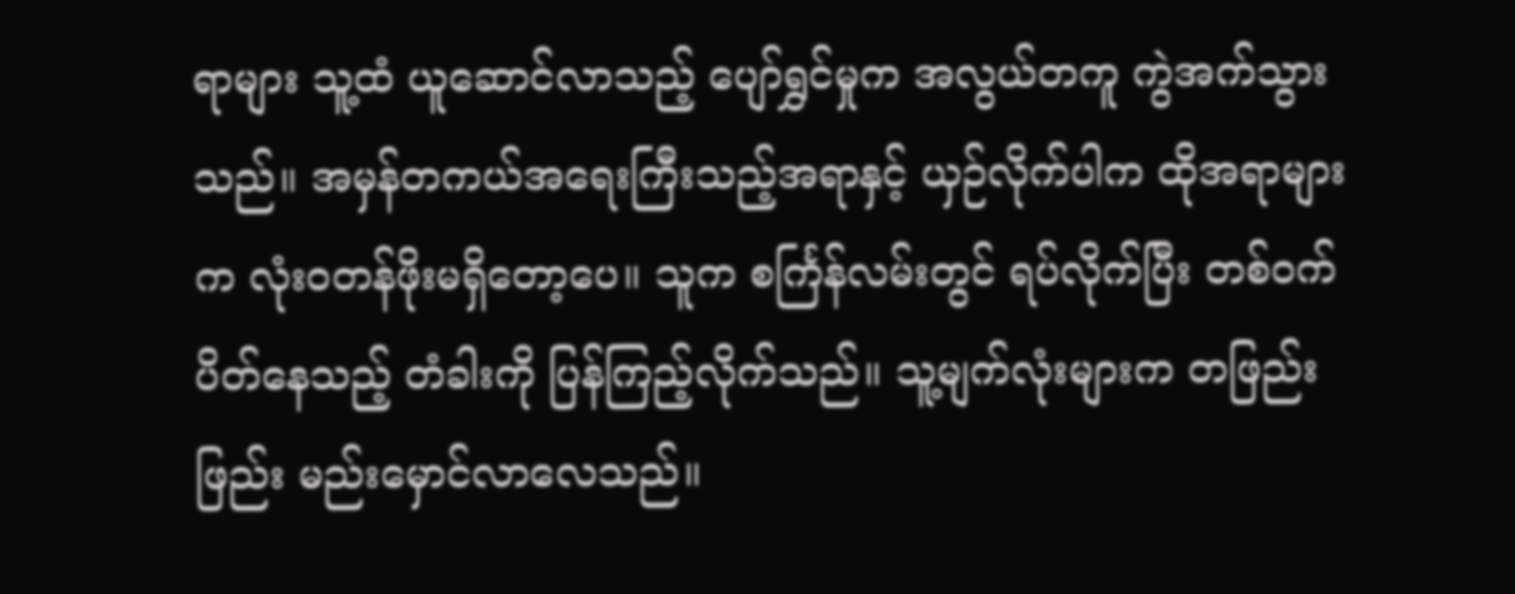ရာများ သူ့ထံ ယူဆောင်လာသည့် ပျော်ရွှင်မှုက အလွယ်တကူ ကွဲအက်သွားသည်။ အမှန်တကယ်အရေးကြီးသည့်အရာနှင့် ယှဉ်လိုက်ပါက ထိုအရာများက လုံးဝတန်ဖိုးမရှိတော့ပေ။ သူက စင်္ကြန်လမ်းတွင် ရပ်လိုက်ပြီး တစ်ဝက်ပိတ်နေသည့် တံခါးကို ပြန်ကြည့်လိုက်သည်။ သူ့မျက်လုံးများက တဖြည်းဖြည်း မည်းမှောင်လာလေသည်။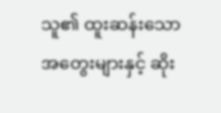သူ၏ ထူးဆန်းသော အတွေးများနှင့် ဆိုး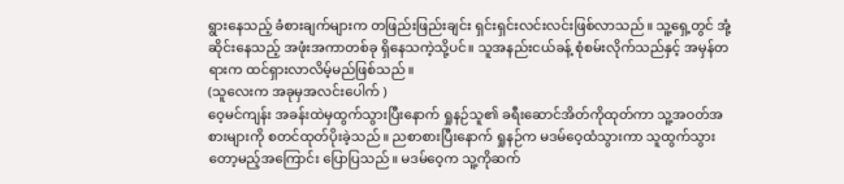ရွားနေသည့် ခံစားချက်များက တဖြည်းဖြည်းချင်း ရှင်းရှင်းလင်းလင်းဖြစ်လာသည်။ သူ့ရှေ့တွင် အုံ့ဆိုင်းနေသည့် အဖုံးအကာတစ်ခု ရှိနေသကဲ့သို့ပင်။ သူအနည်းငယ်ခန့် စုံစမ်းလိုက်သည်နှင့် အမှန်တရားက ထင်ရှားလာလိမ့်မည်ဖြစ်သည်။
(သူလေးက အခုမှအလင်းပေါက် )
ဝေ့မင်ကျန်း အခန်းထဲမှထွက်သွားပြီးနောက် ရှုနဉ်သူ၏ ခရီးဆောင်အိတ်ကိုထုတ်ကာ သူ့အဝတ်အစားများကို စတင်ထုတ်ပိုးခဲ့သည်။ ညစာစားပြီးနောက် ရှုနဉ်က မဒမ်ဝေ့ထံသွားကာ သူထွက်သွားတော့မည့်အကြောင်း ပြောပြသည်။ မဒမ်ဝေ့က သူ့ကိုဆက်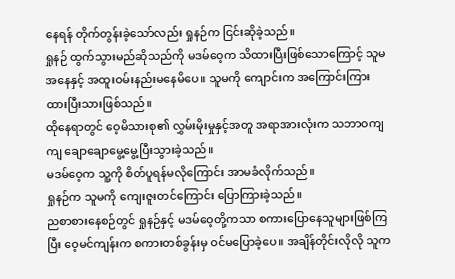နေရန် တိုက်တွန်းခဲ့သော်လည်း ရှုနဉ်က ငြင်းဆိုခဲ့သည်။
ရှုနဉ် ထွက်သွားမည်ဆိုသည်ကို မဒမ်ဝေ့က သိထားပြီးဖြစ်သောကြောင့် သူမအနေနှင့် အထူးဝမ်းနည်းမနေမိပေ။ သူမကို ကျောင်းက အကြောင်းကြားထားပြီးသားဖြစ်သည်။
ထိုနေရာတွင် ဝေ့မိသားစု၏ လွှမ်းမိုးမှုနှင့်အတူ အရာအားလုံးက သဘာဝကျကျ ချောချောမွေ့မွေ့ပြီးသွားခဲ့သည်။
မဒမ်ဝေ့က သူ့ကို စိတ်ပူရန်မလိုကြောင်း အာမခံလိုက်သည်။
ရှုနဉ်က သူမကို ကျေးဇူးတင်ကြောင်း ပြောကြားခဲ့သည်။
ညစာစားနေစဉ်တွင် ရှုနဉ်နှင့် မဒမ်ဝေ့တို့ကသာ စကားပြောနေသူများဖြစ်ကြပြီး ဝေ့မင်ကျန်းက စကားတစ်ခွန်းမှ ဝင်မပြောခဲ့ပေ။ အချိန်တိုင်းလိုလို သူက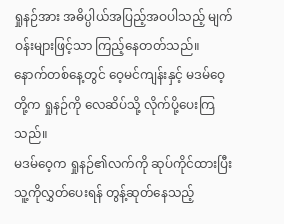ရှုနဉ်အား အဓိပ္ပါယ်အပြည့်အဝပါသည့် မျက်ဝန်းများဖြင့်သာ ကြည့်နေတတ်သည်။
နောက်တစ်နေ့တွင် ဝေ့မင်ကျန်းနှင့် မဒမ်ဝေ့တို့က ရှုနဉ်ကို လေဆိပ်သို့ လိုက်ပို့ပေးကြသည်။
မဒမ်ဝေ့က ရှုနဉ်၏လက်ကို ဆုပ်ကိုင်ထားပြီး သူ့ကိုလွှတ်ပေးရန် တွန့်ဆုတ်နေသည့်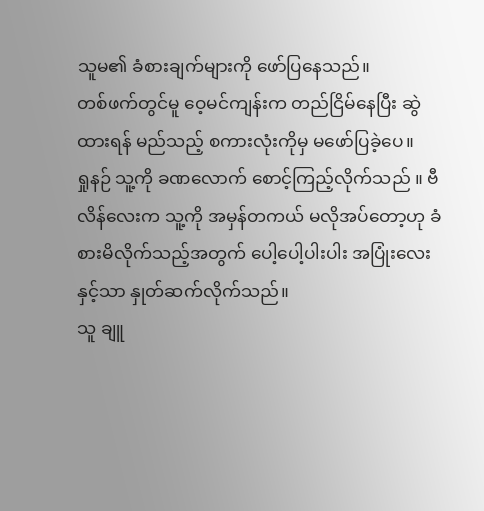သူမ၏ ခံစားချက်များကို ဖော်ပြနေသည်။
တစ်ဖက်တွင်မူ ဝေ့မင်ကျန်းက တည်ငြိမ်နေပြီး ဆွဲထားရန် မည်သည့် စကားလုံးကိုမှ မဖော်ပြခဲ့ပေ။
ရှုနဉ် သူ့ကို ခဏလောက် စောင့်ကြည့်လိုက်သည် ။ ဗီလိန်လေးက သူ့ကို အမှန်တကယ် မလိုအပ်တော့ဟု ခံစားမိလိုက်သည့်အတွက် ပေါ့ပေါ့ပါးပါး အပြုံးလေးနှင့်သာ နှုတ်ဆက်လိုက်သည်။
သူ ချူ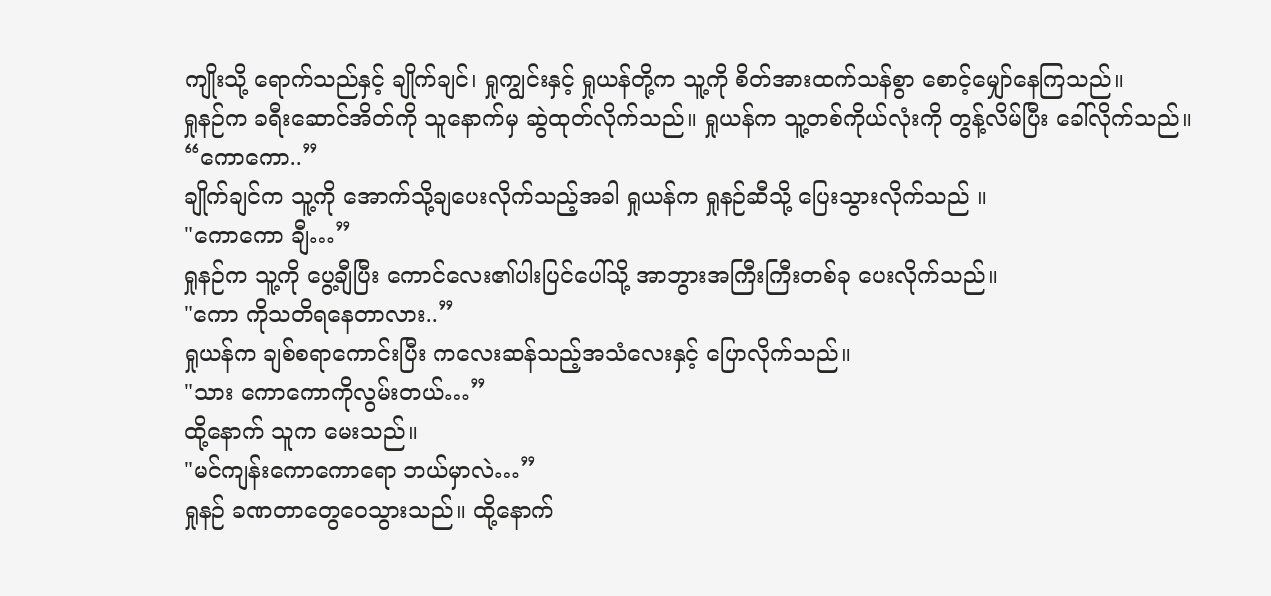ကျိုးသို့ ရောက်သည်နှင့် ချိုက်ချင်၊ ရှုကျွင်းနှင့် ရှုယန်တို့က သူ့ကို စိတ်အားထက်သန်စွာ စောင့်မျှော်နေကြသည်။
ရှုနဉ်က ခရီးဆောင်အိတ်ကို သူနောက်မှ ဆွဲထုတ်လိုက်သည်။ ရှုယန်က သူ့တစ်ကိုယ်လုံးကို တွန့်လိမ်ပြီး ခေါ်လိုက်သည်။
“ကောကော..”
ချိုက်ချင်က သူ့ကို အောက်သို့ချပေးလိုက်သည့်အခါ ရှုယန်က ရှုနဉ်ဆီသို့ ပြေးသွားလိုက်သည် ။
"ကောကော ချီ…”
ရှုနဉ်က သူ့ကို ပွေ့ချီပြီး ကောင်လေး၏ပါးပြင်ပေါ်သို့ အာဘွားအကြီးကြီးတစ်ခု ပေးလိုက်သည်။
"ကော ကိုသတိရနေတာလား..”
ရှုယန်က ချစ်စရာကောင်းပြီး ကလေးဆန်သည့်အသံလေးနှင့် ပြောလိုက်သည်။
"သား ကောကောကိုလွမ်းတယ်…”
ထို့နောက် သူက မေးသည်။
"မင်ကျန်းကောကောရော ဘယ်မှာလဲ…”
ရှုနဉ် ခဏတာတွေဝေသွားသည်။ ထို့နောက်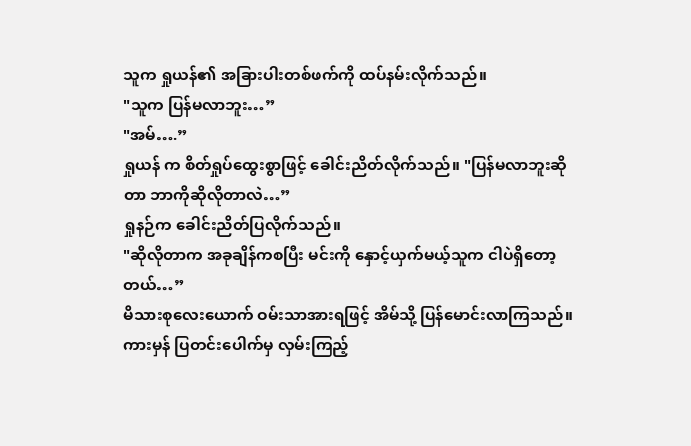သူက ရှုယန်၏ အခြားပါးတစ်ဖက်ကို ထပ်နမ်းလိုက်သည်။
"သူက ပြန်မလာဘူး…”
"အမ်….”
ရှုယန် က စိတ်ရှုပ်ထွေးစွာဖြင့် ခေါင်းညိတ်လိုက်သည်။ "ပြန်မလာဘူးဆိုတာ ဘာကိုဆိုလိုတာလဲ…”
ရှုနဉ်က ခေါင်းညိတ်ပြလိုက်သည်။
"ဆိုလိုတာက အခုချိန်ကစပြီး မင်းကို နှောင့်ယှက်မယ့်သူက ငါပဲရှိတော့တယ်…”
မိသားစုလေးယောက် ဝမ်းသာအားရဖြင့် အိမ်သို့ ပြန်မောင်းလာကြသည်။ ကားမှန် ပြတင်းပေါက်မှ လှမ်းကြည့်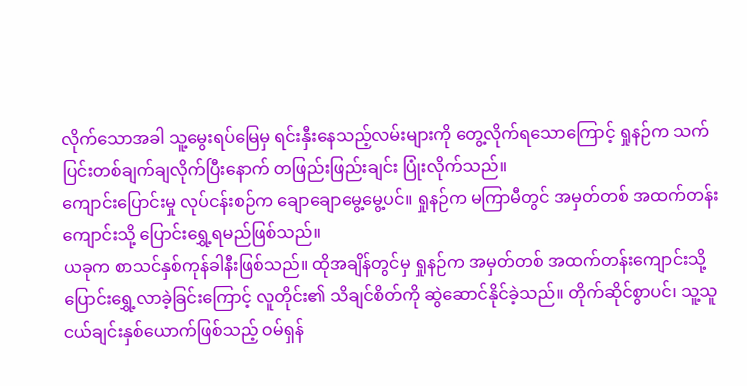လိုက်သောအခါ သူ့မွေးရပ်မြေမှ ရင်းနှီးနေသည့်လမ်းများကို တွေ့လိုက်ရသောကြောင့် ရှုနဉ်က သက်ပြင်းတစ်ချက်ချလိုက်ပြီးနောက် တဖြည်းဖြည်းချင်း ပြုံးလိုက်သည်။
ကျောင်းပြောင်းမှု လုပ်ငန်းစဉ်က ချောချောမွေ့မွေ့ပင်။ ရှုနဉ်က မကြာမီတွင် အမှတ်တစ် အထက်တန်းကျောင်းသို့ ပြောင်းရွှေ့ရမည်ဖြစ်သည်။
ယခုက စာသင်နှစ်ကုန်ခါနီးဖြစ်သည်။ ထိုအချိန်တွင်မှ ရှုနဉ်က အမှတ်တစ် အထက်တန်းကျောင်းသို့ ပြောင်းရွှေ့လာခဲ့ခြင်းကြောင့် လူတိုင်း၏ သိချင်စိတ်ကို ဆွဲဆောင်နိုင်ခဲ့သည်။ တိုက်ဆိုင်စွာပင်၊ သူ့သူငယ်ချင်းနှစ်ယောက်ဖြစ်သည့် ဝမ်ရှန်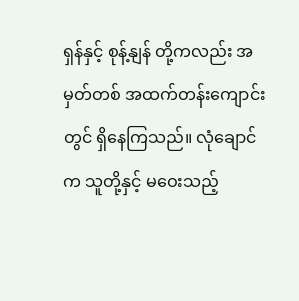ရှန်နှင့် စုန့်နျန် တို့ကလည်း အမှတ်တစ် အထက်တန်းကျောင်းတွင် ရှိနေကြသည်။ လုံချောင်က သူတို့နှင့် မဝေးသည့်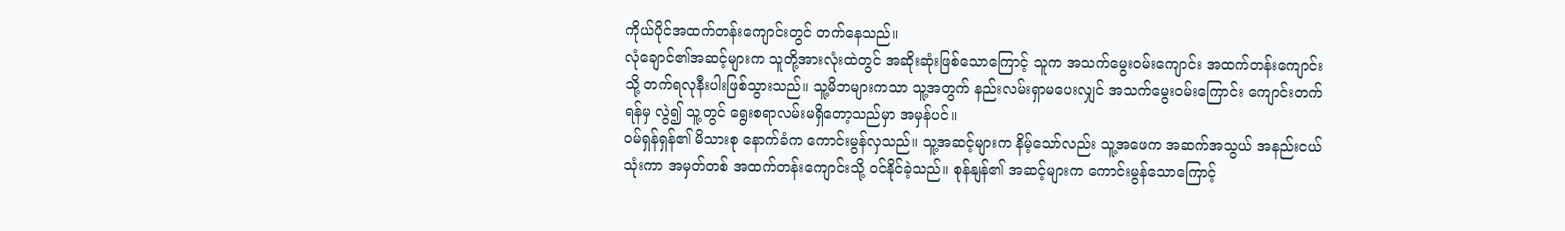ကိုယ်ပိုင်အထက်တန်းကျောင်းတွင် တက်နေသည်။
လုံချောင်၏အဆင့်များက သူတို့အားလုံးထဲတွင် အဆိုးဆုံးဖြစ်သောကြောင့် သူက အသက်မွေးဝမ်းကျောင်း အထက်တန်းကျောင်းသို့ တက်ရလုနီးပါးဖြစ်သွားသည်။ သူ့မိဘများကသာ သူ့အတွက် နည်းလမ်းရှာမပေးလျှင် အသက်မွေးဝမ်းကြောင်း ကျောင်းတက်ရန်မှ လွဲ၍ သူ့တွင် ရွေးစရာလမ်းမရှိတော့သည်မှာ အမှန်ပင်။
ဝမ်ရှန်ရှန်၏ မိသားစု နောက်ခံက ကောင်းမွန်လှသည်။ သူ့အဆင့်များက နိမ့်သော်လည်း သူ့အဖေက အဆက်အသွယ် အနည်းငယ်သုံးကာ အမှတ်တစ် အထက်တန်းကျောင်းသို့ ဝင်နိုင်ခဲ့သည်။ စုန်နျန်၏ အဆင့်များက ကောင်းမွန်သောကြောင့်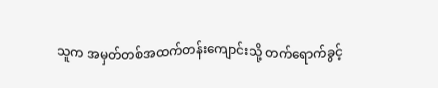သူက အမှတ်တစ်အထက်တန်းကျောင်းသို့ တက်ရောက်ခွင့်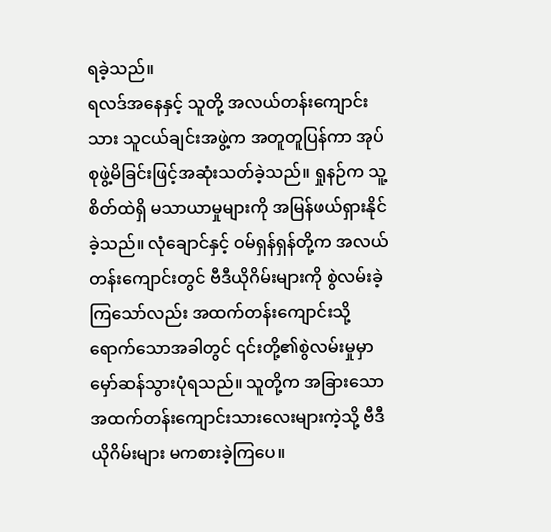ရခဲ့သည်။
ရလဒ်အနေနှင့် သူတို့ အလယ်တန်းကျောင်းသား သူငယ်ချင်းအဖွဲ့က အတူတူပြန်ကာ အုပ်စုဖွဲ့မိခြင်းဖြင့်အဆုံးသတ်ခဲ့သည်။ ရှုနဉ်က သူ့စိတ်ထဲရှိ မသာယာမှုများကို အမြန်ဖယ်ရှားနိုင်ခဲ့သည်။ လုံချောင်နှင့် ဝမ်ရှန်ရှန်တို့က အလယ်တန်းကျောင်းတွင် ဗီဒီယိုဂိမ်းများကို စွဲလမ်းခဲ့ကြသော်လည်း အထက်တန်းကျောင်းသို့ရောက်သောအခါတွင် ၎င်းတို့၏စွဲလမ်းမှုမှာ မှော်ဆန်သွားပုံရသည်။ သူတို့က အခြားသော အထက်တန်းကျောင်းသားလေးများကဲ့သို့ ဗီဒီယိုဂိမ်းများ မကစားခဲ့ကြပေ။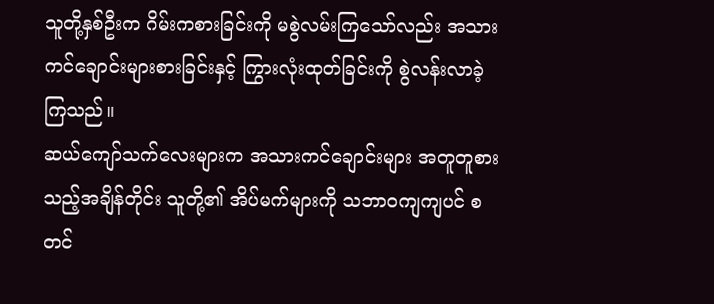သူတို့နှစ်ဦးက ဂိမ်းကစားခြင်းကို မစွဲလမ်းကြသော်လည်း အသားကင်ချောင်းများစားခြင်းနှင့် ကြွားလုံးထုတ်ခြင်းကို စွဲလန်းလာခဲ့ကြသည်။
ဆယ်ကျော်သက်လေးများက အသားကင်ချောင်းများ အတူတူစားသည့်အချိန်တိုင်း သူတို့၏ အိပ်မက်များကို သဘာဝကျကျပင် စတင်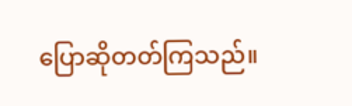ပြောဆိုတတ်ကြသည်။